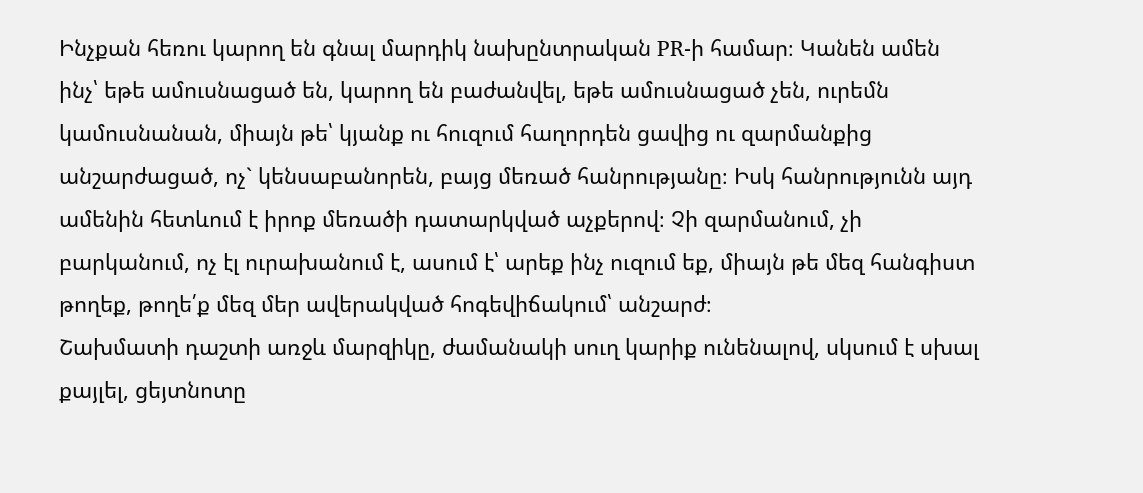Ինչքան հեռու կարող են գնալ մարդիկ նախընտրական PR-ի համար։ Կանեն ամեն ինչ՝ եթե ամուսնացած են, կարող են բաժանվել, եթե ամուսնացած չեն, ուրեմն կամուսնանան, միայն թե՝ կյանք ու հուզում հաղորդեն ցավից ու զարմանքից անշարժացած, ոչ` կենսաբանորեն, բայց մեռած հանրությանը։ Իսկ հանրությունն այդ ամենին հետևում է իրոք մեռածի դատարկված աչքերով։ Չի զարմանում, չի բարկանում, ոչ էլ ուրախանում է, ասում է՝ արեք ինչ ուզում եք, միայն թե մեզ հանգիստ թողեք, թողե՛ք մեզ մեր ավերակված հոգեվիճակում՝ անշարժ։
Շախմատի դաշտի առջև մարզիկը, ժամանակի սուղ կարիք ունենալով, սկսում է սխալ քայլել, ցեյտնոտը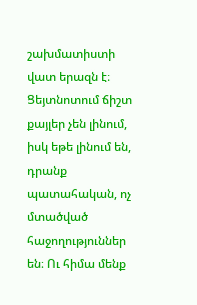շախմատիստի վատ երազն է։ Ցեյտնոտում ճիշտ քայլեր չեն լինում, իսկ եթե լինում են, դրանք պատահական, ոչ մտածված հաջողություններ են։ Ու հիմա մենք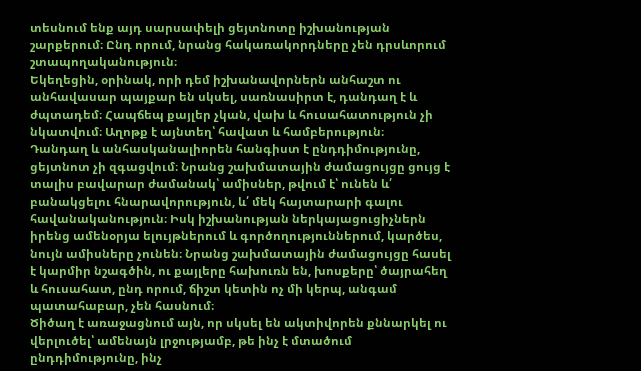տեսնում ենք այդ սարսափելի ցեյտնոտը իշխանության շարքերում։ Ընդ որում, նրանց հակառակորդները չեն դրսևորում շտապողականություն։
Եկեղեցին, օրինակ, որի դեմ իշխանավորներն անհաշտ ու անհավասար պայքար են սկսել, սառնասիրտ է, դանդաղ է և ժպտադեմ։ Հապճեպ քայլեր չկան, վախ և հուսահատություն չի նկատվում։ Աղոթք է այնտեղ՝ հավատ և համբերություն։
Դանդաղ և անհասկանալիորեն հանգիստ է ընդդիմությունը, ցեյտնոտ չի զգացվում։ Նրանց շախմատային ժամացույցը ցույց է տալիս բավարար ժամանակ՝ ամիսներ, թվում է՝ ունեն և՛ բանակցելու հնարավորություն, և՛ մեկ հայտարարի գալու հավանականություն։ Իսկ իշխանության ներկայացուցիչներն իրենց ամենօրյա ելույթներում և գործողություններում, կարծես, նույն ամիսները չունեն։ Նրանց շախմատային ժամացույցը հասել է կարմիր նշագծին, ու քայլերը հախուռն են, խոսքերը՝ ծայրահեղ և հուսահատ, ընդ որում, ճիշտ կետին ոչ մի կերպ, անգամ պատահաբար, չեն հասնում։
Ծիծաղ է առաջացնում այն, որ սկսել են ակտիվորեն քննարկել ու վերլուծել՝ ամենայն լրջությամբ, թե ինչ է մտածում ընդդիմությունը, ինչ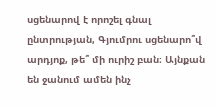սցենարով է որոշել գնալ ընտրության, Գյումրու սցենարո՞վ արդյոք, թե՞ մի ուրիշ բան։ Այնքան են ջանում ամեն ինչ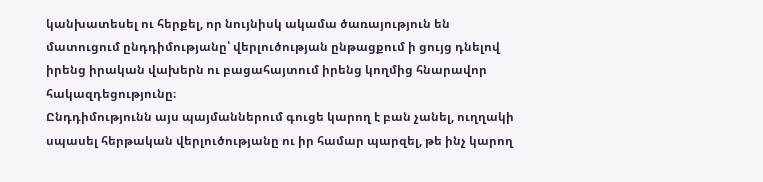կանխատեսել ու հերքել, որ նույնիսկ ակամա ծառայություն են մատուցում ընդդիմությանը՝ վերլուծության ընթացքում ի ցույց դնելով իրենց իրական վախերն ու բացահայտում իրենց կողմից հնարավոր հակազդեցությունը։
Ընդդիմությունն այս պայմաններում գուցե կարող է բան չանել, ուղղակի սպասել հերթական վերլուծությանը ու իր համար պարզել, թե ինչ կարող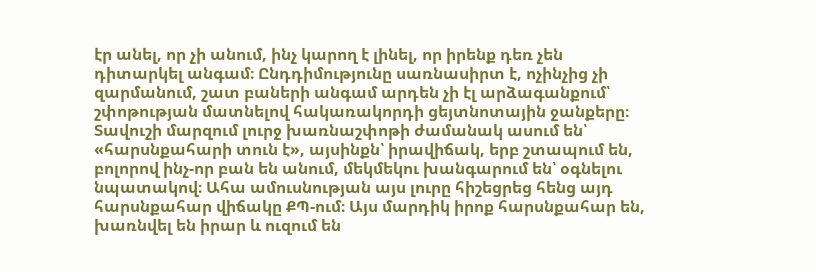էր անել, որ չի անում, ինչ կարող է լինել, որ իրենք դեռ չեն դիտարկել անգամ։ Ընդդիմությունը սառնասիրտ է, ոչինչից չի զարմանում, շատ բաների անգամ արդեն չի էլ արձագանքում՝ շփոթության մատնելով հակառակորդի ցեյտնոտային ջանքերը։
Տավուշի մարզում լուրջ խառնաշփոթի ժամանակ ասում են՝ «հարսնքահարի տուն է», այսինքն՝ իրավիճակ, երբ շտապում են, բոլորով ինչ-որ բան են անում, մեկմեկու խանգարում են՝ օգնելու նպատակով։ Ահա ամուսնության այս լուրը հիշեցրեց հենց այդ հարսնքահար վիճակը ՔՊ-ում։ Այս մարդիկ իրոք հարսնքահար են, խառնվել են իրար և ուզում են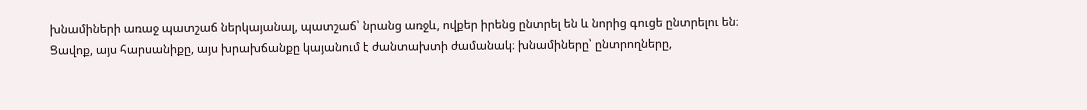խնամիների առաջ պատշաճ ներկայանալ, պատշաճ՝ նրանց առջև, ովքեր իրենց ընտրել են և նորից գուցե ընտրելու են։
Ցավոք, այս հարսանիքը, այս խրախճանքը կայանում է ժանտախտի ժամանակ։ խնամիները՝ ընտրողները,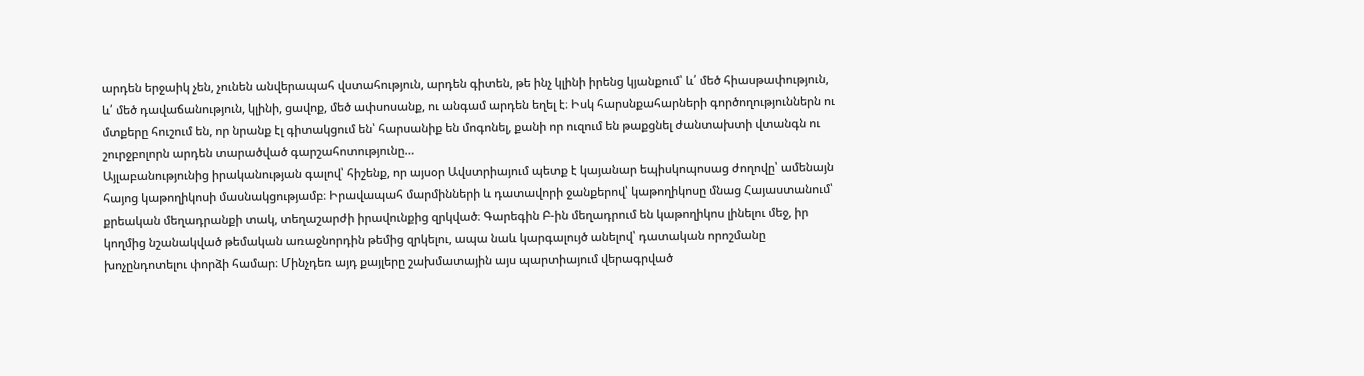արդեն երջաիկ չեն, չունեն անվերապահ վստահություն, արդեն գիտեն, թե ինչ կլինի իրենց կյանքում՝ և՛ մեծ հիասթափություն, և՛ մեծ դավաճանություն, կլինի, ցավոք, մեծ ափսոսանք, ու անգամ արդեն եղել է։ Իսկ հարսնքահարների գործողություններն ու մտքերը հուշում են, որ նրանք էլ գիտակցում են՝ հարսանիք են մոգոնել, քանի որ ուզում են թաքցնել ժանտախտի վտանգն ու շուրջբոլորն արդեն տարածված գարշահոտությունը…
Այլաբանությունից իրականության գալով՝ հիշենք, որ այսօր Ավստրիայում պետք է կայանար եպիսկոպոսաց ժողովը՝ ամենայն հայոց կաթողիկոսի մասնակցությամբ։ Իրավապահ մարմինների և դատավորի ջանքերով՝ կաթողիկոսը մնաց Հայաստանում՝ քրեական մեղադրանքի տակ, տեղաշարժի իրավունքից զրկված։ Գարեգին Բ-ին մեղադրում են կաթողիկոս լինելու մեջ, իր կողմից նշանակված թեմական առաջնորդին թեմից զրկելու, ապա նաև կարգալույծ անելով՝ դատական որոշմանը խոչընդոտելու փորձի համար։ Մինչդեռ այդ քայլերը շախմատային այս պարտիայում վերագրված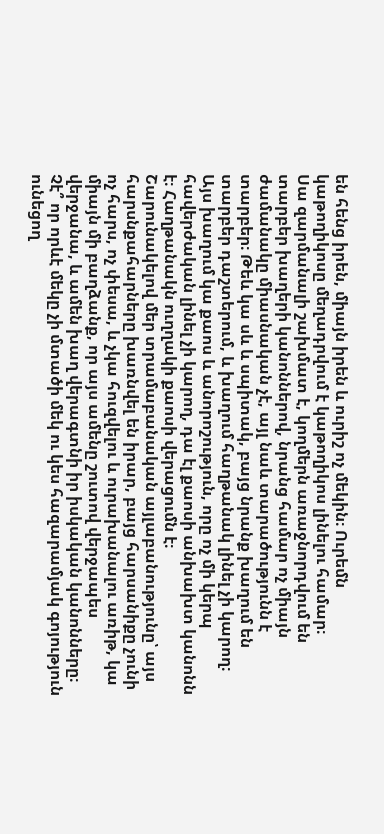են հենց իրեն, միայն իրեն և ուրիշ ոչ մեկին։ Ուրեմն կաթողիկոսը մեղադրվում է կաթողիկոս լինելու համար։
Սա զարմանալի շախմատ է, կողմերն առաջնորդվում են տարբեր խաղերի կանոններով, նրանց համար ոչ միայն ժամանակը միասնական չէ, այլ նաև տարածությունն է տարբեր։ Թեև կա սև և սպիտակ, բայց նրանք խաղում են տարբեր դաշտերում, և խաղում հաղթանակ լինել չի կարող։ Այս խաղում կա քաոս և անորոշություն, որը ոչ մի կերպ հավերժական լինել չի կարող, դա էլ քաոսի անխախտ կանոնն է։ Հաղթանակն ուղղակի քաոսի վերացումն է։
Շարունակելով մեր տրամաբանական այլաբանությունը՝ այս հարսնքահարները խառնվել են իրար, բայց հարսանիքը չունի ոչ հարս, ոչ փեսա, և չկա հուզվելու և ուրախանալու առիթ, կա միայն մի բաղձանք, որ այս ամենը շուտով վերջապես վերջանա, և ամեն խաղ վերագտնի իր իսկական կանոնները։
Չէ՞ որ որևէ մեկը չի մտածի մեկ ու կես հազարամյակ գոյություն ունեցող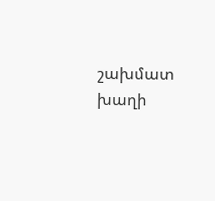շախմատ խաղի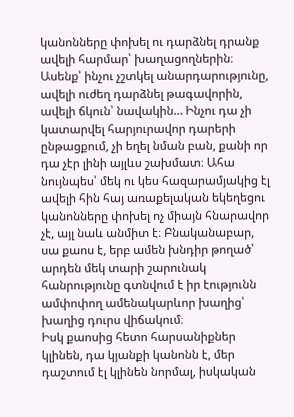կանոնները փոխել ու դարձնել դրանք ավելի հարմար՝ խաղացողներին։ Ասենք՝ ինչու չշտկել անարդարությունը, ավելի ուժեղ դարձնել թագավորին, ավելի ճկուն՝ նավակին… Ինչու դա չի կատարվել հարյուրավոր դարերի ընթացքում, չի եղել նման բան, քանի որ դա չէր լինի այլևս շախմատ։ Ահա նույնպես՝ մեկ ու կես հազարամյակից էլ ավելի հին հայ առաքելական եկեղեցու կանոնները փոխել ոչ միայն հնարավոր չէ, այլ նաև անմիտ է։ Բնականաբար, սա քաոս է, երբ ամեն խնդիր թողած՝ արդեն մեկ տարի շարունակ հանրությունը գտնվում է իր էությունն ամփոփող ամենակարևոր խաղից՝ խաղից դուրս վիճակում։
Իսկ քաոսից հետո հարսանիքներ կլինեն, դա կյանքի կանոնն է, մեր դաշտում էլ կլինեն նորմալ, իսկական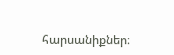հարսանիքներ։